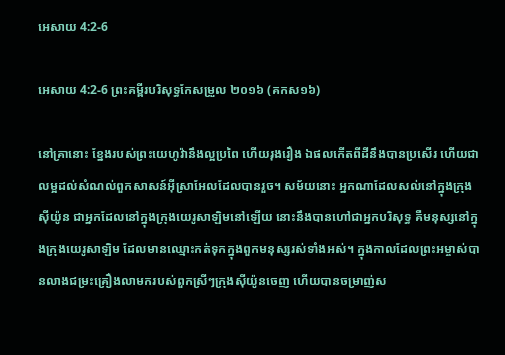អេសាយ 4:2-6

អេសាយ 4:2-6 ព្រះគម្ពីរបរិសុទ្ធកែសម្រួល ២០១៦ (គកស១៦)

នៅគ្រានោះ ខ្នែងរបស់ព្រះ‌យេហូវ៉ានឹងល្អប្រពៃ ហើយរុងរឿង ឯផលកើតពីដីនឹងបានប្រសើរ ហើយជាលម្អដល់សំណល់ពួកសាសន៍អ៊ីស្រា‌អែលដែលបានរួច។ សម័យនោះ អ្នកណាដែលសល់នៅក្នុងក្រុងស៊ីយ៉ូន ជាអ្នកដែលនៅក្នុងក្រុងយេរូ‌សាឡិមនៅឡើយ នោះនឹងបានហៅជាអ្នកបរិសុទ្ធ គឺមនុស្សនៅក្នុងក្រុងយេរូ‌សាឡិម ដែលមានឈ្មោះកត់ទុកក្នុងពួកមនុស្សរស់ទាំងអស់។ ក្នុងកាលដែលព្រះ‌អម្ចាស់បានលាងជម្រះគ្រឿងលាមករបស់ពួកស្រីៗក្រុងស៊ីយ៉ូនចេញ ហើយបានចម្រាញ់ស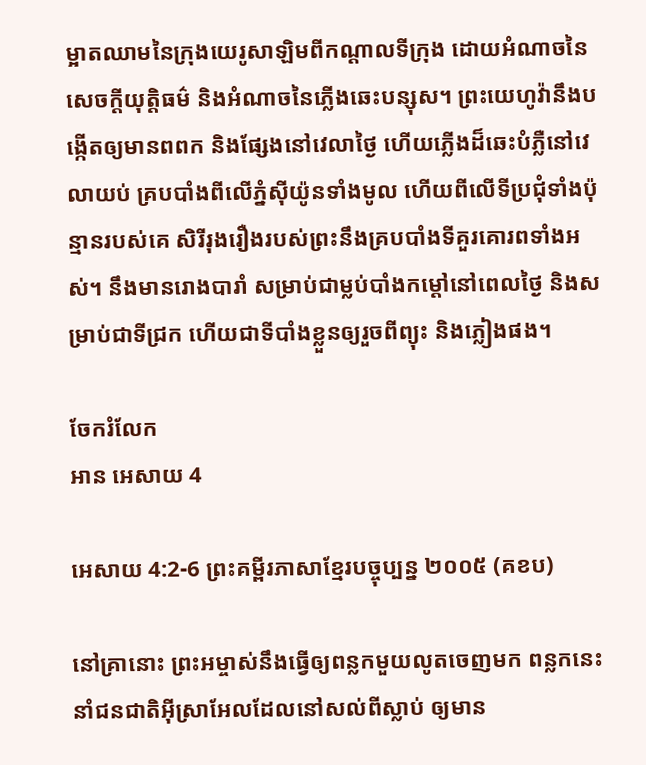ម្អាតឈាមនៃក្រុងយេរូ‌សាឡិមពីកណ្ដាលទីក្រុង ដោយអំណាចនៃសេចក្ដីយុត្តិ‌ធម៌ និងអំណាចនៃភ្លើងឆេះបន្សុស។ ព្រះ‌យេហូវ៉ានឹងបង្កើតឲ្យមានពពក និងផ្សែងនៅវេលាថ្ងៃ ហើយភ្លើងដ៏ឆេះបំភ្លឺនៅវេលាយប់ គ្របបាំងពីលើភ្នំស៊ីយ៉ូនទាំងមូល ហើយពីលើទីប្រជុំទាំងប៉ុន្មានរបស់គេ សិរីរុងរឿងរបស់ព្រះនឹងគ្របបាំងទីគួរគោរពទាំងអស់។ នឹងមានរោងបារាំ សម្រាប់ជាម្លប់បាំងកម្ដៅនៅពេលថ្ងៃ និងសម្រាប់ជាទីជ្រក ហើយជាទីបាំងខ្លួនឲ្យរួចពីព្យុះ និងភ្លៀងផង។

ចែករំលែក
អាន អេសាយ 4

អេសាយ 4:2-6 ព្រះគម្ពីរភាសាខ្មែរបច្ចុប្បន្ន ២០០៥ (គខប)

នៅគ្រានោះ ព្រះ‌អម្ចាស់នឹងធ្វើឲ្យពន្លកមួយលូតចេញមក ពន្លកនេះនាំជន‌ជាតិអ៊ីស្រា‌អែលដែលនៅសល់ពីស្លាប់ ឲ្យមាន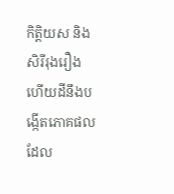កិត្តិយស និងសិរី‌រុងរឿង ហើយដីនឹងបង្កើតភោគផលដែល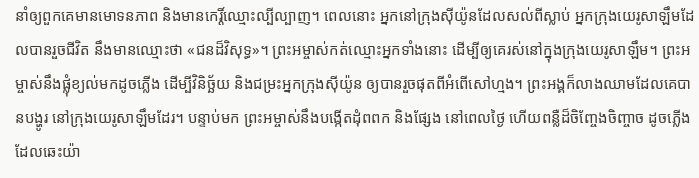នាំឲ្យពួកគេមានមោទន‌ភាព និងមានកេរ្តិ៍ឈ្មោះល្បី‌ល្បាញ។ ពេលនោះ អ្នកនៅក្រុងស៊ីយ៉ូនដែលសល់ពីស្លាប់ អ្នកក្រុងយេរូ‌សាឡឹមដែលបានរួចជីវិត នឹងមានឈ្មោះថា «ជនដ៏វិសុទ្ធ»។ ព្រះ‌អម្ចាស់កត់ឈ្មោះអ្នកទាំងនោះ ដើម្បីឲ្យគេរស់នៅក្នុងក្រុងយេរូ‌សាឡឹម។ ព្រះ‌អម្ចាស់នឹងផ្លុំខ្យល់មកដូចភ្លើង ដើម្បីវិនិច្ឆ័យ និងជម្រះអ្នកក្រុងស៊ីយ៉ូន ឲ្យបានរួចផុតពីអំពើសៅហ្មង។ ព្រះអង្គក៏លាងឈាមដែលគេបានបង្ហូរ នៅក្រុងយេរូ‌សាឡឹមដែរ។ បន្ទាប់មក ព្រះ‌អម្ចាស់នឹងបង្កើតដុំពពក និងផ្សែង នៅពេលថ្ងៃ ហើយពន្លឺដ៏ចិញ្ចែង‌ចិញ្ចាច ដូចភ្លើងដែលឆេះយ៉ា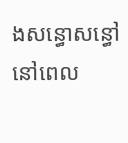ងសន្ធោ‌សន្ធៅ នៅពេល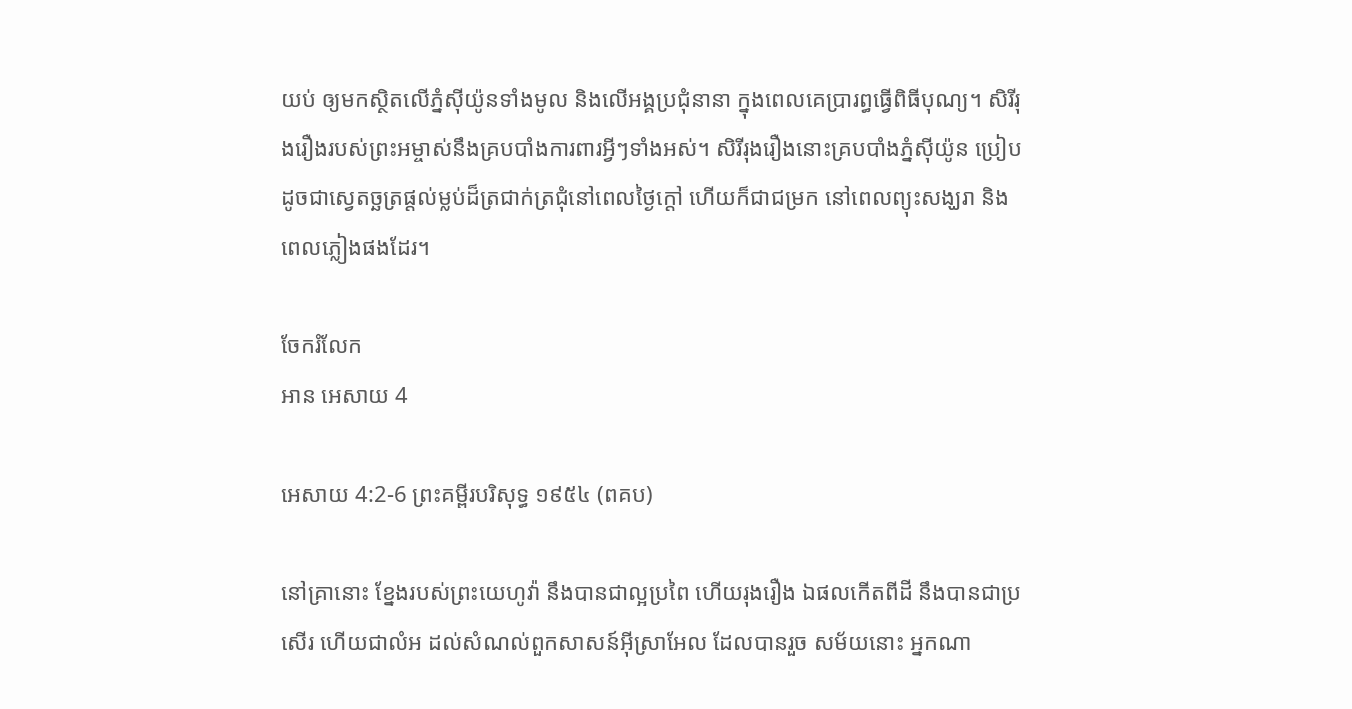យប់ ឲ្យមកស្ថិតលើភ្នំស៊ីយ៉ូនទាំងមូល និងលើអង្គប្រជុំនានា ក្នុងពេលគេប្រារព្ធធ្វើពិធីបុណ្យ។ សិរី‌រុងរឿងរបស់ព្រះ‌អម្ចាស់នឹងគ្របបាំងការពារអ្វីៗទាំងអស់។ សិរី‌រុងរឿងនោះគ្របបាំងភ្នំស៊ីយ៉ូន ប្រៀបដូចជាស្វេតច្ឆត្រផ្ដល់ម្លប់ដ៏ត្រជាក់‌ត្រជុំនៅពេលថ្ងៃក្ដៅ ហើយក៏ជាជម្រក នៅពេលព្យុះសង្ឃរា និងពេលភ្លៀងផងដែរ។

ចែករំលែក
អាន អេសាយ 4

អេសាយ 4:2-6 ព្រះគម្ពីរបរិសុទ្ធ ១៩៥៤ (ពគប)

នៅគ្រានោះ ខ្នែងរបស់ព្រះ‌យេហូវ៉ា នឹងបានជាល្អប្រពៃ ហើយរុងរឿង ឯផលកើតពីដី នឹងបានជាប្រសើរ ហើយជាលំអ ដល់សំណល់ពួកសាសន៍អ៊ីស្រាអែល ដែលបានរួច សម័យនោះ អ្នកណា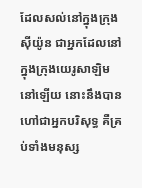ដែលសល់នៅក្នុងក្រុងស៊ីយ៉ូន ជាអ្នកដែលនៅក្នុងក្រុងយេរូ‌សាឡិមនៅឡើយ នោះនឹងបានហៅជាអ្នកបរិសុទ្ធ គឺគ្រប់ទាំងមនុស្ស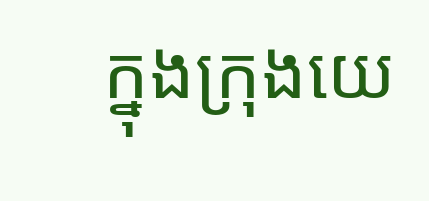ក្នុងក្រុងយេ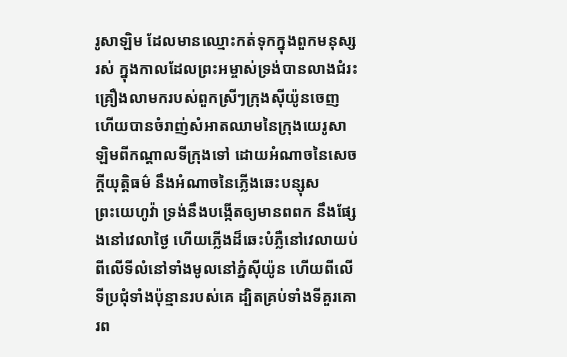រូ‌សាឡិម ដែលមានឈ្មោះកត់ទុកក្នុងពួកមនុស្សរស់ ក្នុងកាលដែលព្រះ‌អម្ចាស់ទ្រង់បានលាងជំរះគ្រឿងលាមករបស់ពួកស្រីៗក្រុងស៊ីយ៉ូនចេញ ហើយបានចំរាញ់សំអាតឈាមនៃក្រុងយេរូ‌សាឡិមពីកណ្តាលទីក្រុងទៅ ដោយអំណាចនៃសេចក្ដីយុត្តិ‌ធម៌ នឹងអំណាចនៃភ្លើងឆេះបន្សុស ព្រះ‌យេហូវ៉ា ទ្រង់នឹងបង្កើតឲ្យមានពពក នឹងផ្សែងនៅវេលាថ្ងៃ ហើយភ្លើងដ៏ឆេះបំភ្លឺនៅវេលាយប់ ពីលើទីលំនៅទាំងមូលនៅភ្នំស៊ីយ៉ូន ហើយពីលើទីប្រជុំទាំងប៉ុន្មានរបស់គេ ដ្បិតគ្រប់ទាំងទីគួរគោរព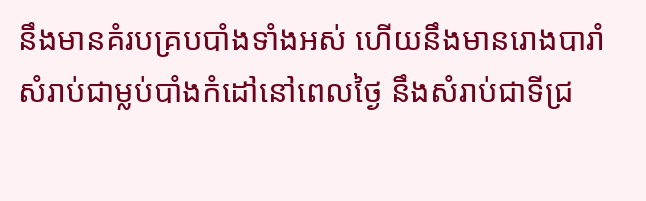នឹងមានគំរបគ្របបាំងទាំងអស់ ហើយនឹងមានរោងបារាំ សំរាប់ជាម្លប់បាំងកំដៅនៅពេលថ្ងៃ នឹងសំរាប់ជាទីជ្រ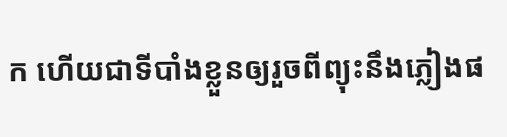ក ហើយជាទីបាំងខ្លួនឲ្យរួចពីព្យុះនឹងភ្លៀងផ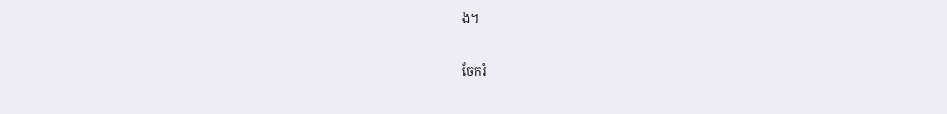ង។

ចែករំ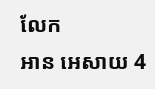លែក
អាន អេសាយ 4